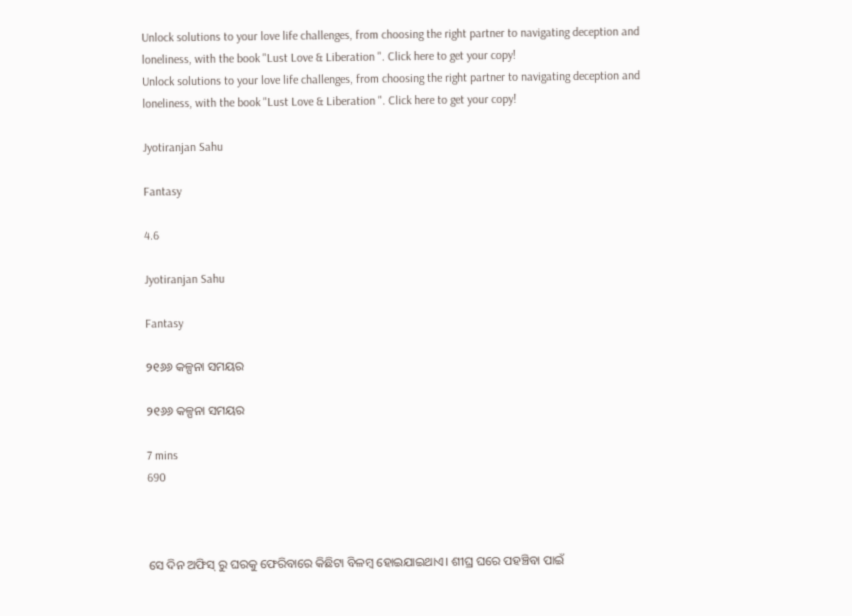Unlock solutions to your love life challenges, from choosing the right partner to navigating deception and loneliness, with the book "Lust Love & Liberation ". Click here to get your copy!
Unlock solutions to your love life challenges, from choosing the right partner to navigating deception and loneliness, with the book "Lust Love & Liberation ". Click here to get your copy!

Jyotiranjan Sahu

Fantasy

4.6

Jyotiranjan Sahu

Fantasy

୨୧୬୬ କଳ୍ପନା ସମୟର

୨୧୬୬ କଳ୍ପନା ସମୟର

7 mins
690



ସେ ଦିନ ଅଫିସ୍ ରୁ ଘରକୁ ଫେରିବାରେ କିଛିଟା ବିଳମ୍ବ ହୋଇଯାଇଥାଏ। ଶୀଘ୍ର ଘରେ ପହଞ୍ଚିବା ପାଇଁ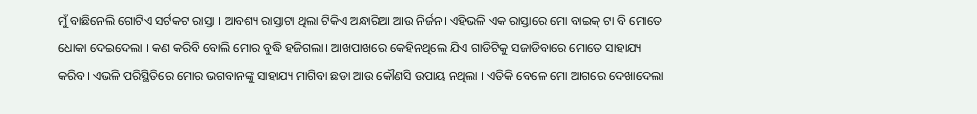ମୁଁ ବାଛିନେଲି ଗୋଟିଏ ସର୍ଟକଟ ରାସ୍ତା । ଆବଶ୍ୟ ରାସ୍ତାଟା ଥିଲା ଟିକିଏ ଅନ୍ଧାରିଆ ଆଉ ନିର୍ଜନ। ଏହିଭଳି ଏକ ରାସ୍ତାରେ ମୋ ବାଇକ୍ ଟା ବି ମୋତେ ଧୋକା ଦେଇଦେଲା । କଣ କରିବି ବୋଲି ମୋର ବୁଦ୍ଧି ହଜିଗଲା। ଆଖପାଖରେ କେହିନଥିଲେ ଯିଏ ଗାଡିଟିକୁ ସଜାଡିବାରେ ମୋତେ ସାହାଯ୍ୟ କରିବ। ଏଭଳି ପରିସ୍ଥିତିରେ ମୋର ଭଗବାନଙ୍କୁ ସାହାଯ୍ୟ ମାଗିବା ଛଡା ଆଉ କୌଣସି ଉପାୟ ନଥିଲା । ଏତିକି ବେଳେ ମୋ ଆଗରେ ଦେଖାଦେଲା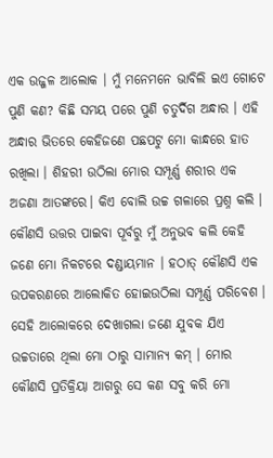ଏକ ଉଜ୍ଜଳ ଆଲୋକ । ମୁଁ ମନେମନେ ଭାବିଲି ଇଏ ଗୋଟେ ପୁଣି କଣ? କିଛି ସମୟ ପରେ ପୁଣି ଚତୁର୍ଦିଗ ଅନ୍ଧାର । ଏହି ଅନ୍ଧାର ଭିତରେ କେହିଜଣେ ପଛପଟୁ ମୋ କାନ୍ଧରେ ହାତ ରଖିଲା । ଶିହରୀ ଉଠିଲା ମୋର ସମ୍ପୂର୍ଣ୍ଣ ଶରୀର ଏକ ଅଜଣା ଆତଙ୍କରେ। କିଏ ବୋଲି ଉଚ୍ଚ ଗଳାରେ ପ୍ରଶ୍ନ କଲି । କୌଣସି ଉତ୍ତର ପାଇବା ପୂର୍ବରୁ ମୁଁ ଅନୁଭବ କଲି କେହି ଜଣେ ମୋ ନିକଟରେ ଦଣ୍ଡାୟମାନ । ହଠାତ୍ କୌଣସି ଏକ ଉପକରଣରେ ଆଲୋକିତ ହୋଇଉଠିଲା ସମ୍ପୂର୍ଣ୍ଣ ପରିବେଶ । ସେହି ଆଲୋକରେ ଦେଖାଗଲା ଜଣେ ଯୁବକ ଯିଏ ଉଚ୍ଚତାରେ ଥିଲା ମୋ ଠାରୁ ସାମାନ୍ୟ କମ୍ । ମୋର କୌଣସି ପ୍ରତିକ୍ରିୟା ଆଗରୁ ସେ କଣ ସବୁ କରି ମୋ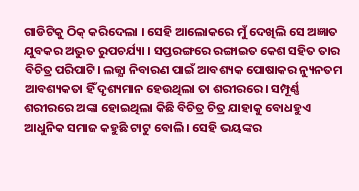ଗାଡିଟିକୁ ଠିକ୍ କରିଦେଲା । ସେହି ଆଲୋକରେ ମୁଁ ଦେଖିଲି ସେ ଅଜ୍ଞାତ ଯୁବକର ଅଦ୍ଭୁତ ରୁପଚର୍ଯ୍ୟା । ସପ୍ତରଙ୍ଗରେ ରଙ୍ଗାଇତ କେଶ ସହିତ ତାର ବିଚିତ୍ର ପରିପାଟି। ଲଜ୍ଯା ନିବାରଣ ପାଇଁ ଆବଶ୍ୟକ ପୋଷାକର ନ୍ୟୁନତମ ଆବଶ୍ୟକତା ହିଁ ଦୃଶ୍ୟମାନ ହେଉଥିଲା ତା ଶରୀରରେ। ସମ୍ପୂର୍ଣ୍ଣ ଶରୀରରେ ଅଙ୍କା ହୋଇଥିଲା କିଛି ବିଚିତ୍ର ଚିତ୍ର ଯାହାକୁ ବୋଧହୁଏ ଆଧୁନିକ ସମାଜ କହୁଛି ଟାଟୁ ବୋଲି। ସେହି ଭୟଙ୍କର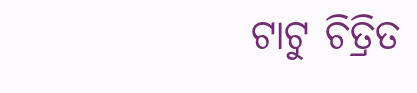ଟାଟୁ ଚିତ୍ରିତ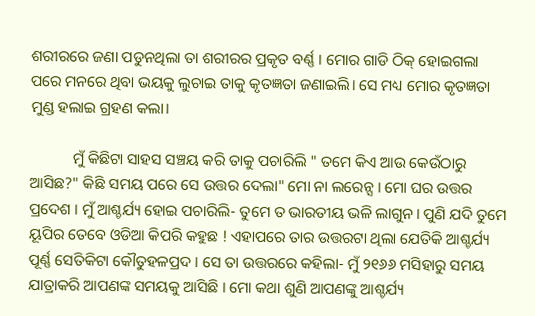ଶରୀରରେ ଜଣା ପଡୁନଥିଲା ତା ଶରୀରର ପ୍ରକୃତ ବର୍ଣ୍ଣ । ମୋର ଗାଡି ଠିକ୍ ହୋଇଗଲା ପରେ ମନରେ ଥିବା ଭୟକୁ ଲୁଚାଇ ତାକୁ କୃତ‍ଜ୍ଞତା ଜଣାଇଲି। ସେ ମଧ୍ୟ ମୋର କୃତଜ୍ଞତା ମୁଣ୍ଡ ହଲାଇ ଗ୍ରହଣ କଲା।

           ମୁଁ କିଛିଟା ସାହସ ସଞ୍ଚୟ କରି ତାକୁ ପଚାରିଲି " ତମେ କିଏ ଆଉ କେଉଁଠାରୁ ଆସିଛ?" କିଛି ସମୟ ପରେ ସେ ଉତ୍ତର ଦେଲା" ମୋ ନା ଲରେନ୍ସ । ମୋ ଘର ଉତ୍ତର ପ୍ରଦେଶ । ମୁଁ ଆଶ୍ଚର୍ଯ୍ୟ ହୋଇ ପଚାରିଲି- ତୁମେ ତ ଭାରତୀୟ ଭଳି ଲାଗୁନ। ପୁଣି ଯଦି ତୁମେ ୟୂପିର ତେବେ ଓଡିଆ କିପରି କହୁଛ ! ଏହାପରେ ତାର ଉତ୍ତରଟା ଥିଲା ଯେତିକି ଆଶ୍ଚର୍ଯ୍ୟ ପୂର୍ଣ୍ଣ ସେତିକିଟା କୌତୁହଳପ୍ରଦ । ସେ ତା ଉତ୍ତରରେ କହିଲା- ମୁଁ ୨୧୬୬ ମସିହାରୁ ସମୟ ଯାତ୍ରାକରି ଆପଣଙ୍କ ସମୟକୁ ଆସିଛି । ମୋ କଥା ଶୁଣି ଆପଣଙ୍କୁ ଆଶ୍ଚର୍ଯ୍ୟ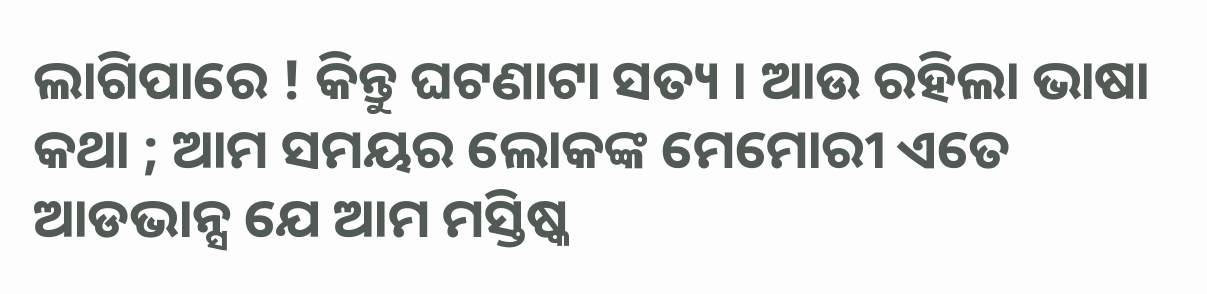ଲାଗିପାରେ ! କିନ୍ତୁ ଘଟଣାଟା ସତ୍ୟ । ଆଉ ରହିଲା ଭାଷା କଥା ; ଆମ ସମୟର ଲୋକଙ୍କ ମେମୋରୀ ଏତେ ଆଡଭାନ୍ସ ଯେ ଆମ ମସ୍ତିଷ୍କ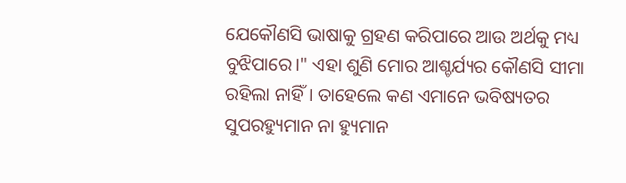ଯେକୌଣସି ଭାଷାକୁ ଗ୍ରହଣ କରିପାରେ ଆଉ ଅର୍ଥକୁ ମଧ୍ୟ ବୁଝିପାରେ।" ଏହା ଶୁଣି ମୋର ଆଶ୍ଚର୍ଯ୍ୟର କୌଣସି ସୀମା ରହିଲା ନାହିଁ। ତାହେଲେ କଣ ଏମାନେ ଭବିଷ୍ୟତର ସୁପରହ୍ୟୁମାନ ନା ହ୍ୟୁମାନ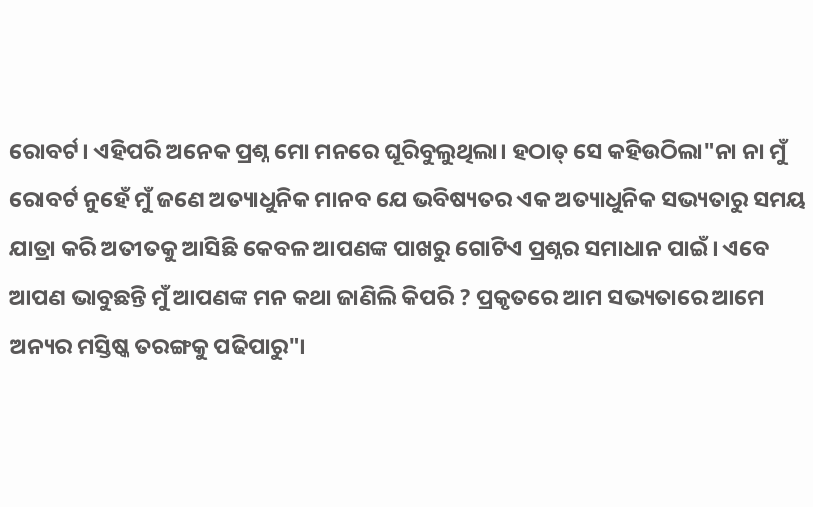ରୋବର୍ଟ। ଏହିପରି ଅନେକ ପ୍ରଶ୍ନ ମୋ ମନରେ ଘୂରିବୁଲୁଥିଲା। ହଠାତ୍ ସେ କହିଉଠିଲା"ନା ନା ମୁଁ ରୋବର୍ଟ ନୁହେଁ ମୁଁ ଜଣେ ଅତ୍ୟାଧୁନିକ ମାନବ ଯେ ଭବିଷ୍ୟତର ଏକ ଅତ୍ୟାଧୁନିକ ସଭ୍ୟତାରୁ ସମୟ ଯାତ୍ରା କରି ଅତୀତକୁ ଆସିଛି କେବଳ ଆପଣଙ୍କ ପାଖରୁ ଗୋଟିଏ ପ୍ରଶ୍ନର ସମାଧାନ ପାଇଁ। ଏବେ ଆପଣ ଭାବୁଛନ୍ତି ମୁଁ ଆପଣଙ୍କ ମନ କଥା ଜାଣିଲି କିପରି ? ପ୍ରକୃତରେ ଆମ ସଭ୍ୟତାରେ ଆମେ ଅନ୍ୟର ମସ୍ତିଷ୍କ ତରଙ୍ଗକୁ ପଢିପାରୁ"।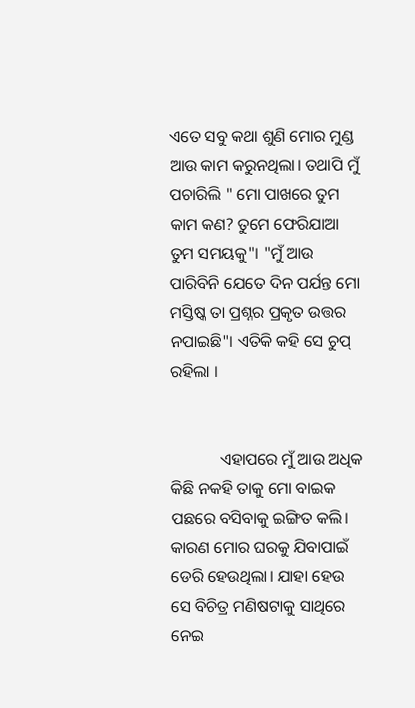ଏତେ ସବୁ କଥା ଶୁଣି ମୋର ମୁଣ୍ଡ ଆଉ କାମ କରୁନଥିଲା। ତଥାପି ମୁଁ ପଚାରିଲି " ମୋ ପାଖରେ ତୁମ କାମ କଣ? ତୁମେ ଫେରିଯାଆ ତୁମ ସମୟକୁ"। "ମୁଁ ଆଉ ପାରିବିନି ଯେତେ ଦିନ ପର୍ଯନ୍ତ ମୋ ମସ୍ତିଷ୍କ ତା ପ୍ରଶ୍ନର ପ୍ରକୃତ ଉତ୍ତର ନପାଇଛି"। ଏତିକି କହି ସେ ଚୁପ୍ ରହିଲା ।


            ଏହାପରେ ମୁଁ ଆଉ ଅଧିକ କିଛି ନକହି ତାକୁ ମୋ ବାଇକ ପଛରେ ବସିବାକୁ ଇଙ୍ଗିତ କଲି। କାରଣ ମୋର ଘରକୁ ଯିବାପାଇଁ ଡେରି ହେଉଥିଲା। ଯାହା ହେଉ ସେ ବିଚିତ୍ର ମଣିଷଟାକୁ ସାଥିରେ ନେଇ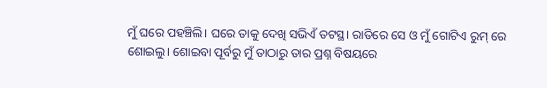ମୁଁ ଘରେ ପହଞ୍ଚିଲି। ଘରେ ତାକୁ ଦେଖି ସଭିଏଁ ତଟସ୍ଥ। ରାତିରେ ସେ ଓ ମୁଁ ଗୋଟିଏ ରୁମ୍ ରେ ଶୋଇଲୁ। ଶୋଇବା ପୂର୍ବରୁ ମୁଁ ତାଠାରୁ ତାର ପ୍ରଶ୍ନ ବିଷୟରେ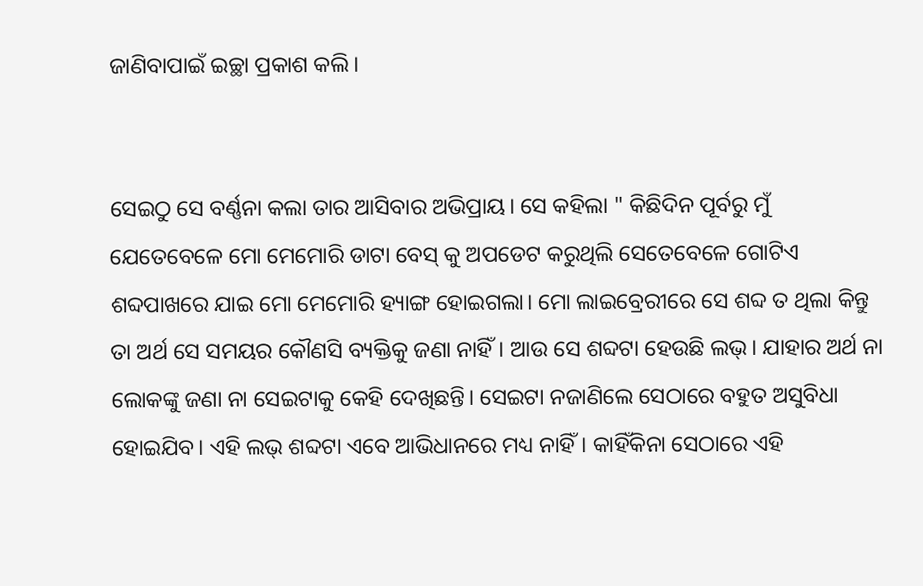ଜାଣିବାପାଇଁ ଇଚ୍ଛା ପ୍ରକାଶ କଲି।


ସେଇଠୁ ସେ ବର୍ଣ୍ଣନା କଲା ତାର ଆସିବାର ଅଭିପ୍ରାୟ। ସେ କହିଲା " କିଛିଦିନ ପୂର୍ବରୁ ମୁଁ ଯେତେବେଳେ ମୋ ମେମୋରି ଡାଟା ବେସ୍ କୁ ଅପଡେଟ କରୁଥିଲି ସେତେବେଳେ ଗୋଟିଏ ଶବ୍ଦପାଖରେ ଯାଇ ମୋ ମେମୋରି ହ୍ୟାଙ୍ଗ ହୋଇଗଲା। ମୋ ଲାଇବ୍ରେରୀରେ ସେ ଶବ୍ଦ ତ ଥିଲା କିନ୍ତୁ ତା ଅର୍ଥ ସେ ସମୟର କୌଣସି ବ୍ୟକ୍ତିକୁ ଜଣା ନାହିଁ। ଆଉ ସେ ଶବ୍ଦଟା ହେଉଛି ଲଭ୍। ଯାହାର ଅର୍ଥ ନା ଲୋକଙ୍କୁ ଜଣା ନା ସେଇଟାକୁ କେହି ଦେଖିଛନ୍ତି। ସେଇଟା ନଜାଣିଲେ ସେଠାରେ ବହୁତ ଅସୁବିଧା ହୋଇଯିବ। ଏହି ଲଭ୍ ଶବ୍ଦଟା ଏବେ ଆଭିଧାନରେ ମଧ୍ୟ ନାହିଁ। କାହିଁକିନା ସେଠାରେ ଏହି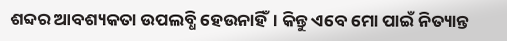ଶବ୍ଦର ଆବଶ୍ୟକତା ଉପଲବ୍ଧି ହେଉନାହିଁ। କିନ୍ତୁ ଏବେ ମୋ ପାଇଁ ନିତ୍ୟାନ୍ତ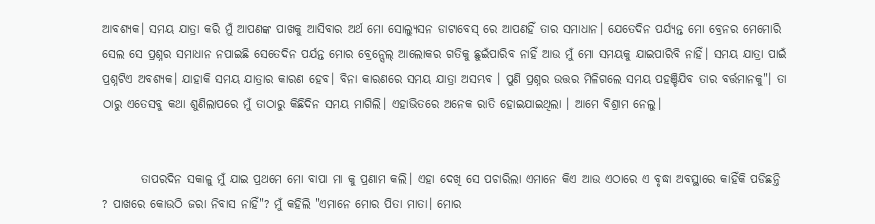ଆବଶ୍ୟକ। ସମୟ ଯାତ୍ରା କରି ମୁଁ ଆପଣଙ୍କ ପାଖକୁ ଆସିବାର ଅର୍ଥ ମୋ ସୋଲ୍ୟୁସନ ଡାଟାବେସ୍ ରେ ଆପଣହିଁ ତାର ସମାଧାନ। ଯେତେଦିନ ପର୍ଯ୍ୟନ୍ତ ମୋ ବ୍ରେନର ମେମୋରି ସେଲ ସେ ପ୍ରଶ୍ନର ସମାଧାନ ନପାଇଛି ସେତେଦିନ ପର୍ଯନ୍ତ ମୋର ବ୍ରେନ୍ସେଲ୍ ଆଲୋକର ଗତିକୁ ଛୁଇଁପାରିବ ନାହିଁ ଆଉ ମୁଁ ମୋ ସମୟକୁ ଯାଇପାରିବି ନାହିଁ। ସମୟ ଯାତ୍ରା ପାଇଁ ପ୍ରଶ୍ନଟିଏ ଅବଶ୍ୟକ। ଯାହାକି ସମୟ ଯାତ୍ରାର କାରଣ ହେବ। ବିନା କାରଣରେ ସମୟ ଯାତ୍ରା ଅସମ୍ଭବ । ପୁଣି ପ୍ରଶ୍ନର ଉତ୍ତର ମିଳିଗଲେ ସମୟ ପହଞ୍ଚିଯିବ ତାର ବର୍ତ୍ତମାନକୁ"। ତା ଠାରୁ ଏତେସବୁ କଥା ଶୁଣିଲାପରେ ମୁଁ ତାଠାରୁ କିଛିଦିନ ସମୟ ମାଗିଲି। ଏହାଭିତରେ ଅନେକ ରାତି ହୋଇଯାଇଥିଲା । ଆମେ ବିଶ୍ରାମ ନେଲୁ।


        ତାପରଦିନ ସକାଳୁ ମୁଁ ଯାଇ ପ୍ରଥମେ ମୋ ବାପା ମା କୁ ପ୍ରଣାମ କଲି। ଏହା ଦେଖି ସେ ପଚାରିଲା ଏମାନେ କିଏ ଆଉ ଏଠାରେ ଏ ବୃଦ୍ଧା ଅବସ୍ଥାରେ କାହିଁକି ପଡିଛନ୍ତି ? ପାଖରେ କୋଉଠି ଜରା ନିବାସ ନାହିଁ"? ମୁଁ କହିଲି "ଏମାନେ ମୋର ପିତା ମାତା। ମୋର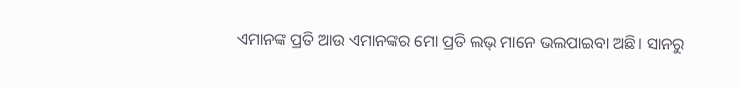ଏମାନଙ୍କ ପ୍ରତି ଆଉ ଏମାନଙ୍କର ମୋ ପ୍ରତି ଲଭ୍ ମାନେ ଭଲପାଇବା ଅଛି। ସାନରୁ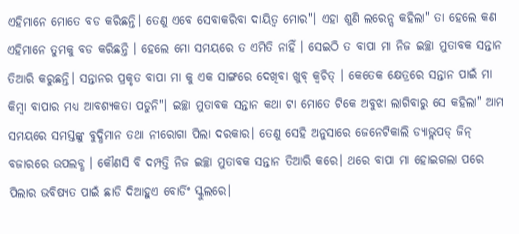ଏହିମାନେ ମୋତେ ବଡ କରିଛନ୍ତି। ତେଣୁ ଏବେ ସେବାକରିବା ଦାୟିତ୍ବ ମୋର"। ଏହା ଶୁଣି ଲରେନ୍ସ କହିଲା" ତା ହେଲେ କଣ ଏହିମାନେ ତୁମକୁ ବଡ କରିଛନ୍ତି । ହେଲେ ମୋ ସମୟରେ ତ ଏମିତି ନାହିଁ । ସେଇଠି ତ ବାପା ମା ନିଜ ଇଚ୍ଛା ମୁତାବକ ସନ୍ତାନ ତିଆରି କରୁଛନ୍ତି। ସନ୍ତାନର ପ୍ରକୃତ ବାପା ମା କୁ ଏକ ସାଙ୍ଗରେ ଦେଖିବା ଖୁବ୍ କ୍ବଚିତ୍ । କେତେକ କ୍ଷେତ୍ରରେ ସନ୍ତାନ ପାଇଁ ମା କିମ୍ବା ବାପାର ମଧ୍ୟ ଆବଶ୍ୟକତା ପଡୁନି"। ଇଚ୍ଛା ମୁତାବକ ସନ୍ତାନ କଥା ଟା ମୋତେ ଟିକେ ଅବୁଝା ଲାଗିବାରୁ ସେ କହିଲା" ଆମ ସମୟରେ ସମସ୍ତଙ୍କୁ ବୁଦ୍ଧିମାନ ତଥା ନୀରୋଗା ପିଲା ଦରକାର। ତେଣୁ ସେହି ଅନୁସାରେ ଜେନେଟିକାଲି ଡ୍ୟାଭ୍ଲପଡ୍ ଜିନ୍ ବଜାରରେ ଉପଲବ୍ଧ । କୌଣସି ବି ଦମ୍ପତ୍ତି ନିଜ ଇଚ୍ଛା ମୁତାବକ ସନ୍ତାନ ତିଆରି କରେ। ଥରେ ବାପା ମା ହୋଇଗଲା ପରେ ପିଲାର ଭବିଷ୍ୟତ ପାଇଁ ଛାଡି ଦିଆହୁଏ ବୋର୍ଡିଂ ସ୍କୁଲରେ।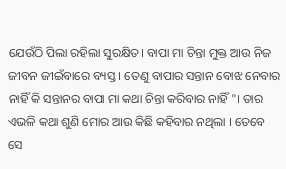ଯେଉଁଠି ପିଲା ରହିଲା ସୁରକ୍ଷିତ। ବାପା ମା ଚିନ୍ତା ମୁକ୍ତ ଆଉ ନିଜ ଜୀବନ ଜୀଇଁବାରେ ବ୍ୟସ୍ତ । ତେଣୁ ବାପାର ସନ୍ତାନ ବୋଝ ନେବାର ନାହିଁ କି ସନ୍ତାନର ବାପା ମା କଥା ଚିନ୍ତା କରିବାର ନାହିଁ"। ତାର ଏଭଳି କଥା ଶୁଣି ମୋର ଆଉ କିଛି କହିବାର ନଥିଲା । ତେବେ ସେ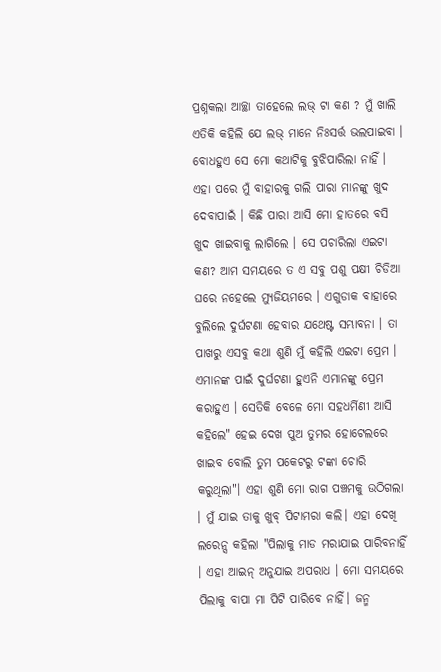ପ୍ରଶ୍ନକଲା ଆଚ୍ଛା ତାହେଲେ ଲଭ୍ ଟା କଣ ? ମୁଁ ଖାଲି ଏତିକି କହିଲି ଯେ ଲଭ୍ ମାନେ ନିଃସର୍ତ୍ତ ଭଲପାଇବା । ବୋଧହୁଏ ସେ ମୋ କଥାଟିକୁ ବୁଝିପାରିଲା ନାହିଁ । ଏହା ପରେ ମୁଁ ବାହାରକୁ ଗଲି ପାରା ମାନଙ୍କୁ ଖୁଦ ଦେବାପାଇଁ । କିଛି ପାରା ଆସି ମୋ ହାତରେ ବସି ଖୁଦ ଖାଇବାକୁ ଲାଗିଲେ । ସେ ପଚାରିଲା ଏଇଟା କଣ? ଆମ ସମୟରେ ତ ଏ ସବୁ ପଶୁ ପକ୍ଷୀ ଚିଡିଆ ଘରେ ନହେଲେ ମ୍ୟୁଜିୟମରେ । ଏଗୁଡାକ ବାହାରେ ବୁଲିଲେ ଦୁର୍ଘଟଣା ହେବାର ଯଥେଷ୍ଟ ସମ୍ଭାବନା । ତା ପାଖରୁ ଏସବୁ କଥା ଶୁଣି ମୁଁ କହିଲି ଏଇଟା ପ୍ରେମ । ଏମାନଙ୍କ ପାଇଁ ଦୁର୍ଘଟଣା ହୁଏନି ଏମାନଙ୍କୁ ପ୍ରେମ କରାହୁଏ । ସେତିକି ବେଳେ ମୋ ସହଧର୍ମିଣୀ ଆସି କହିଲେ" ହେଇ ଦେଖ ପୁଅ ତୁମର ହୋଟେଲରେ ଖାଇବ ବୋଲି ତୁମ ପକେଟରୁ ଟଙ୍କା ଚୋରି କରୁଥିଲା"। ଏହା ଶୁଣି ମୋ ରାଗ ପଞ୍ଚମକୁ ଉଠିଗଲା । ମୁଁ ଯାଇ ତାକୁ ଖୁବ୍ ପିଟାମରା କଲି। ଏହା ଦେଖି ଲରେନ୍ସ କହିଲା "ପିଲାକୁ ମାଡ ମରାଯାଇ ପାରିବନାହିଁ । ଏହା ଆଇନ୍ ଅନୁଯାଇ ଅପରାଧ । ମୋ ସମୟରେ ପିଲାକୁ ବାପା ମା ପିଟି ପାରିବେ ନାହିଁ। ଜନ୍ମ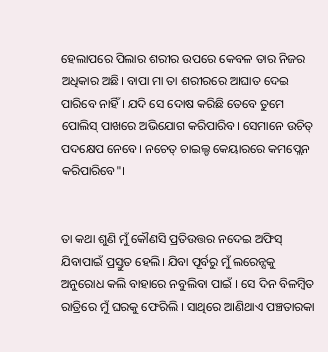ହେଲାପରେ ପିଲାର ଶରୀର ଉପରେ କେବଳ ତାର ନିଜର ଅଧିକାର ଅଛି। ବାପା ମା ତା ଶରୀରରେ ଆଘାତ ଦେଇ ପାରିବେ ନାହିଁ । ଯଦି ସେ ଦୋଷ କରିଛି ତେବେ ତୁମେ ପୋଲିସ୍ ପାଖରେ ଅଭିଯୋଗ କରିପାରିବ। ସେମାନେ ଉଚିତ୍ ପଦକ୍ଷେପ ନେବେ। ନଚେତ୍ ଚାଇଲ୍ଡ କେୟାରରେ କମପ୍ଲେନ କରିପାରିବେ"।


ତା କଥା ଶୁଣି ମୁଁ କୌଣସି ପ୍ରତିଉତ୍ତର ନଦେଇ ଅଫିସ୍ ଯିବାପାଇଁ ପ୍ରସ୍ତୁତ ହେଲି। ଯିବା ପୂର୍ବରୁ ମୁଁ ଲରେନ୍ସକୁ ଅନୁରୋଧ କଲି ବାହାରେ ନବୁଲିବା ପାଇଁ । ସେ ଦିନ ବିଳମ୍ବିତ ରାତ୍ରିରେ ମୁଁ ଘରକୁ ଫେରିଲି । ସାଥିରେ ଆଣିଥାଏ ପଞ୍ଚତାରକା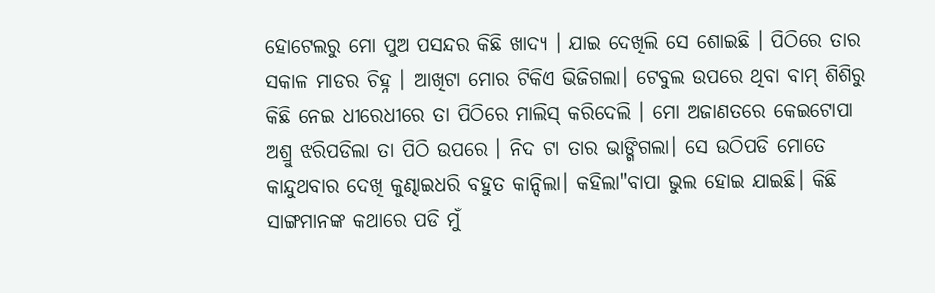ହୋଟେଲରୁ ମୋ ପୁଅ ପସନ୍ଦର କିଛି ଖାଦ୍ୟ । ଯାଇ ଦେଖିଲି ସେ ଶୋଇଛି । ପିଠିରେ ତାର ସକାଳ ମାଡର ଚିହ୍ନ । ଆଖିଟା ମୋର ଟିକିଏ ଭିଜିଗଲା। ଟେବୁଲ ଉପରେ ଥିବା ବାମ୍ ଶିଶିରୁ କିଛି ନେଇ ଧୀରେଧୀରେ ତା ପିଠିରେ ମାଲିସ୍ କରିଦେଲି । ମୋ ଅଜାଣତରେ କେଇଟୋପା ଅଶ୍ରୁ ଝରିପଡିଲା ତା ପିଠି ଉପରେ । ନିଦ ଟା ତାର ଭାଙ୍ଗିଗଲା। ସେ ଉଠିପଡି ମୋତେ କାନ୍ଦୁଥବାର ଦେଖି କୁଣ୍ଢାଇଧରି ବହୁତ କାନ୍ଦିଲା। କହିଲା"ବାପା ଭୁଲ ହୋଇ ଯାଇଛି। କିଛି ସାଙ୍ଗମାନଙ୍କ କଥାରେ ପଡି ମୁଁ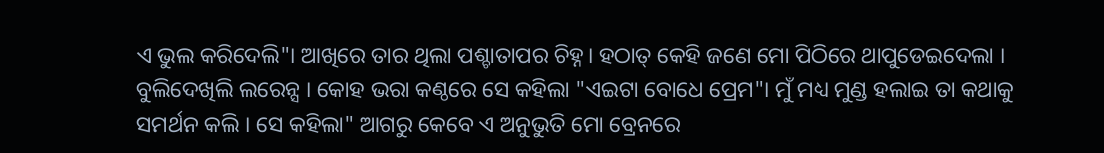ଏ ଭୁଲ କରିଦେଲି"। ଆଖିରେ ତାର ଥିଲା ପଶ୍ଚାତାପର ଚିହ୍ନ। ହଠାତ୍ କେହି ଜଣେ ମୋ ପିଠିରେ ଥାପୁଡେଇଦେଲା । ବୁଲିଦେଖିଲି ଲରେନ୍ସ । କୋହ ଭରା କଣ୍ଠରେ ସେ କହିଲା "ଏଇଟା ବୋଧେ ପ୍ରେମ"। ମୁଁ ମଧ୍ୟ ମୁଣ୍ଡ ହଲାଇ ତା କଥାକୁ ସମର୍ଥନ କଲି । ସେ କହିଲା" ଆଗରୁ କେବେ ଏ ଅନୁଭୁତି ମୋ ବ୍ରେନରେ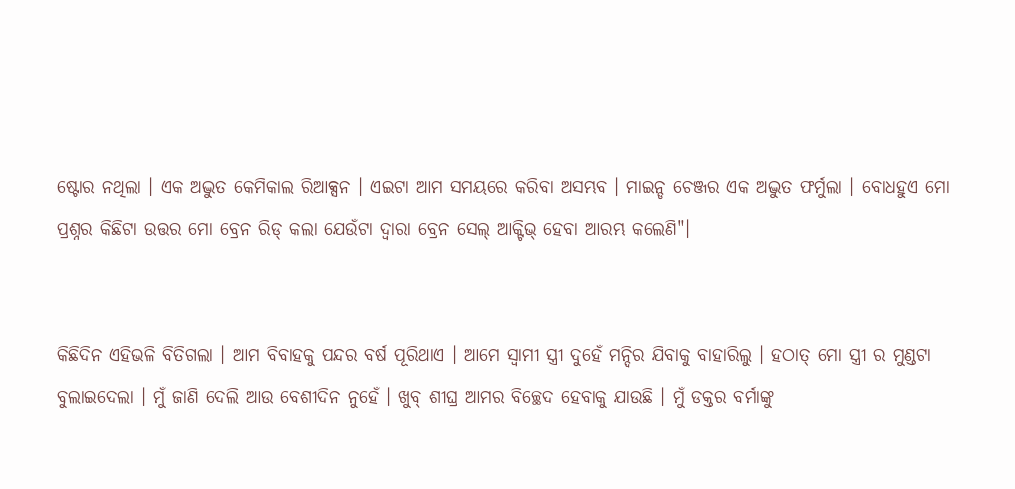ଷ୍ଟୋର ନଥିଲା । ଏକ ଅଦ୍ଭୁତ କେମିକାଲ ରିଆକ୍ସନ । ଏଇଟା ଆମ ସମୟରେ କରିବା ଅସମ୍ଭବ । ମାଇନ୍ଡ ଚେଞ୍ଜର ଏକ ଅଦ୍ଭୁତ ଫର୍ମୁଲା । ବୋଧହୁଏ ମୋ ପ୍ରଶ୍ନର କିଛିଟା ଉତ୍ତର ମୋ ବ୍ରେନ ରିଡ୍ କଲା ଯେଉଁଟା ଦ୍ବାରା ବ୍ରେନ ସେଲ୍ ଆକ୍ଟିଭ୍ ହେବା ଆରମ୍ଭ କଲେଣି"।


କିଛିଦିନ ଏହିଭଳି ବିତିଗଲା । ଆମ ବିବାହକୁ ପନ୍ଦର ବର୍ଷ ପୂରିଥାଏ । ଆମେ ସ୍ବାମୀ ସ୍ତ୍ରୀ ଦୁହେଁ ମନ୍ଦିର ଯିବାକୁ ବାହାରିଲୁ । ହଠାତ୍ ମୋ ସ୍ତ୍ରୀ ର ମୁଣ୍ଡଟା ବୁଲାଇଦେଲା । ମୁଁ ଜାଣି ଦେଲି ଆଉ ବେଶୀଦିନ ନୁହେଁ । ଖୁବ୍ ଶୀଘ୍ର ଆମର ବିଚ୍ଛେଦ ହେବାକୁ ଯାଉଛି । ମୁଁ ଡକ୍ତର ବର୍ମାଙ୍କୁ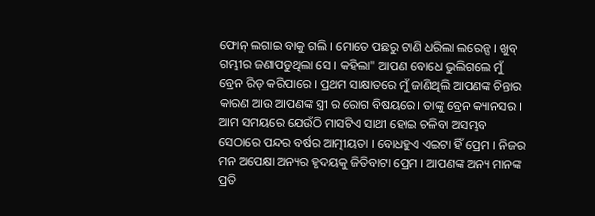ଫୋନ୍ ଲଗାଇ ବାକୁ ଗଲି । ମୋତେ ପଛରୁ ଟାଣି ଧରିଲା ଲରେନ୍ସ । ଖୁବ୍ ଗମ୍ଭୀର ଜଣାପଡୁଥିଲା ସେ । କହିଲା" ଆପଣ ବୋଧେ ଭୁଲିଗଲେ ମୁଁ ବ୍ରେନ ରିଡ୍ କରିପାରେ । ପ୍ରଥମ ସାକ୍ଷାତରେ ମୁଁ ଜାଣିଥିଲି ଆପଣଙ୍କ ଚିନ୍ତାର କାରଣ ଆଉ ଆପଣଙ୍କ ସ୍ତ୍ରୀ ର ରୋଗ ବିଷୟରେ। ତାଙ୍କୁ ବ୍ରେନ କ୍ୟାନସର । ଆମ ସମୟରେ ଯେଉଁଠି ମାସଟିଏ ସାଥୀ ହୋଇ ଚଳିବା ଅସମ୍ଭବ ସେଠାରେ ପନ୍ଦର ବର୍ଷର ଆତ୍ମୀୟତା । ବୋଧହୁଏ ଏଇଟା ହିଁ ପ୍ରେମ । ନିଜର ମନ ଅପେକ୍ଷା ଅନ୍ୟର ହୃଦୟକୁ ଜିତିବାଟା ପ୍ରେମ । ଆପଣଙ୍କ ଅନ୍ୟ ମାନଙ୍କ ପ୍ରତି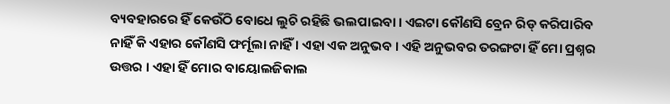ବ୍ୟବହାରରେ ହିଁ କେଉଁଠି ବୋଧେ ଲୁଚି ରହିଛି ଭଲପାଇବା । ଏଇଟା କୌଣସି ବ୍ରେନ ରିଡ୍ କରିପାରିବ ନାହିଁ କି ଏହାର କୌଣସି ଫର୍ମୂଲା ନାହିଁ । ଏହା ଏକ ଅନୁଭବ। ଏହି ଅନୁଭବର ତରଙ୍ଗଟା ହିଁ ମୋ ପ୍ରଶ୍ନର ଉତ୍ତର । ଏହା ହିଁ ମୋର ବାୟୋଲଜିକାଲ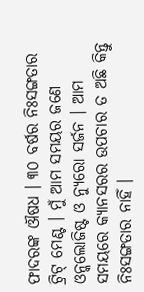ଫାଦରଙ୍କ ଔଷଧ । ୩୦ ବର୍ଷର ନିଃସଙ୍ଗତାର ଟ୍ରିଟ୍ ମେଣ୍ଟ । ମୁଁ ଆମ ସମୟର ଜଣେ ଓନ୍କଲୋଜିଷ୍ଟ ଓ ନ୍ୟୁରୋ ସର୍ଜନ । ଆମ ସମୟରେ କ୍ୟାନସରର ଉପଚାର ତ ଅଛି କିନ୍ତୁ ନିଃସଙ୍ଗତାର ନାହିଁ ।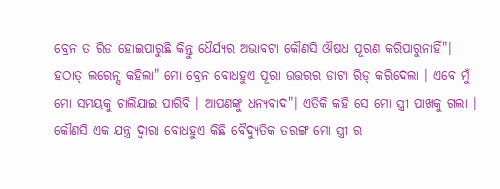ବ୍ରେନ ତ ରିଡ ହୋଇପାରୁଛି କିନ୍ତୁ ଧୈର୍ଯ୍ୟର ଅଭାବଟା କୌଣସି ଔଷଧ ପୂରଣ କରିପାରୁନାହିଁ"। ହଠାତ୍ ଲରେନ୍ସ କହିଲା" ମୋ ବ୍ରେନ ବୋଧହୁଏ ପୂରା ଉତ୍ତରର ଡାଟା ରିଡ୍ କରିଦେଲା । ଏବେ ମୁଁ ମୋ ସମୟକୁ ଚାଲିଯାଇ ପାରିବି । ଆପଣଙ୍କୁ ଧନ୍ୟବାଦ"। ଏତିକି କହି ସେ ମୋ ସ୍ତ୍ରୀ ପାଖକୁ ଗଲା । କୌଣସି ଏକ ଯନ୍ତ୍ର ଦ୍ବାରା ବୋଧହୁଏ କିଛି ବୈଦ୍ୟୁତିକ ତରଙ୍ଗ ମୋ ସ୍ତ୍ରୀ ର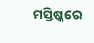ମସ୍ତିଷ୍କରେ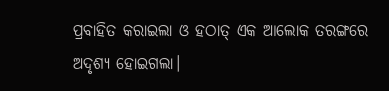ପ୍ରବାହିତ କରାଇଲା ଓ ହଠାତ୍ ଏକ ଆଲୋକ ତରଙ୍ଗରେ ଅଦୃଶ୍ୟ ହୋଇଗଲା।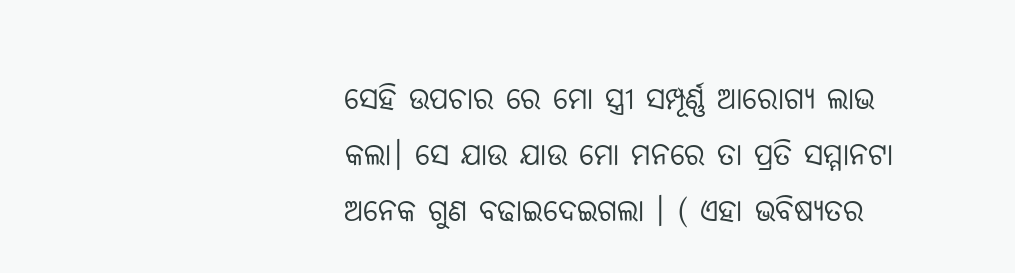ସେହି ଉପଚାର ରେ ମୋ ସ୍ତ୍ରୀ ସମ୍ପୂର୍ଣ୍ଣ ଆରୋଗ୍ୟ ଲାଭ କଲା। ସେ ଯାଉ ଯାଉ ମୋ ମନରେ ତା ପ୍ରତି ସମ୍ମାନଟା ଅନେକ ଗୁଣ ବଢାଇଦେଇଗଲା । ( ଏହା ଭବିଷ୍ୟତର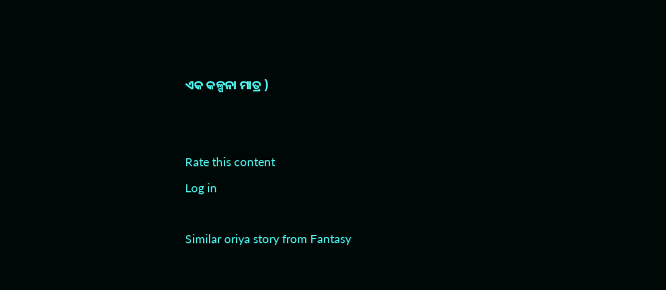ଏକ କଳ୍ପନା ମାତ୍ର )


Rate this content
Log in

Similar oriya story from Fantasy